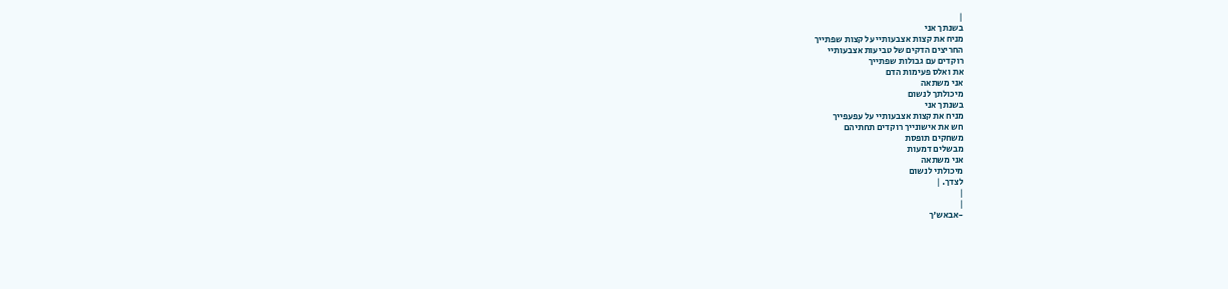|
בשנתך אני
מניח את קצות אצבעותיי על קצות שפתייך
החריצים הדקים של טביעות אצבעותיי
רוקדים עם גבולות שפתייך
את ואלס פעימות הדם
אני משתאה
מיכולתך לנשום
בשנתך אני
מניח את קצות אצבעותיי על עפעפייך
חש את אישונייך רוקדים תחתיהם
משחקים תופסת
מבשלים דמעות
אני משתאה
מיכולתי לנשום
לצדך. |
|
|
-אבאש'ך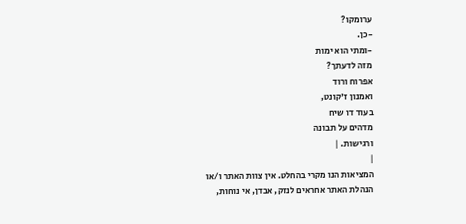ערומקו?
-כן.
-ומתי הוא ימות
מזה לדעתך?
אפרוח ורוד
ואמנון ז'קונט,
בעוד דו שיח
מדהים על תבונה
ורגישות. |
|
המציאות הנו מקרי בהחלט. אין צוות האתר ו/או
הנהלת האתר אחראים לנזק, אבדן, אי נוחות,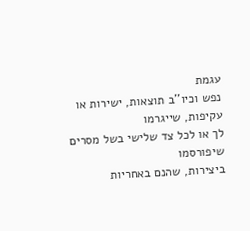עגמת
נפש וכיו''ב תוצאות, ישירות או עקיפות, שייגרמו
לך או לכל צד שלישי בשל מסרים שיפורסמו
ביצירות, שהנם באחריות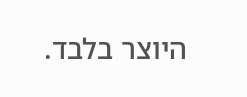היוצר בלבד.